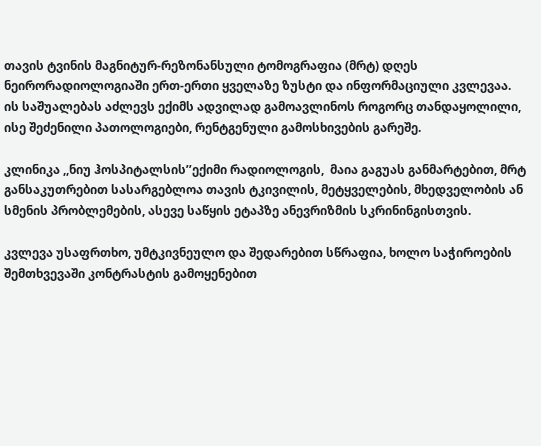თავის ტვინის მაგნიტურ-რეზონანსული ტომოგრაფია (მრტ) დღეს ნეირორადიოლოგიაში ერთ-ერთი ყველაზე ზუსტი და ინფორმაციული კვლევაა. ის საშუალებას აძლევს ექიმს ადვილად გამოავლინოს როგორც თანდაყოლილი, ისე შეძენილი პათოლოგიები, რენტგენული გამოსხივების გარეშე.

კლინიკა ,,ნიუ ჰოსპიტალსის’’ექიმი რადიოლოგის,  მაია გაგუას განმარტებით, მრტ განსაკუთრებით სასარგებლოა თავის ტკივილის, მეტყველების, მხედველობის ან სმენის პრობლემების, ასევე საწყის ეტაპზე ანევრიზმის სკრინინგისთვის.

კვლევა უსაფრთხო, უმტკივნეულო და შედარებით სწრაფია, ხოლო საჭიროების შემთხვევაში კონტრასტის გამოყენებით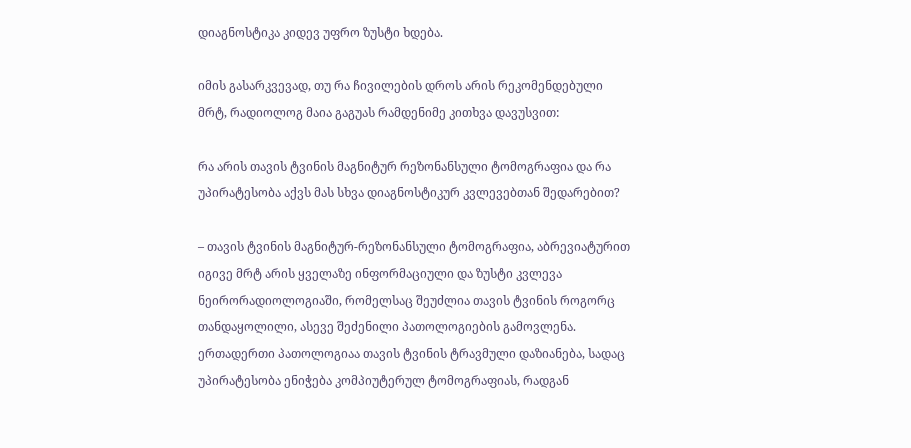დიაგნოსტიკა კიდევ უფრო ზუსტი ხდება.

იმის გასარკვევად, თუ რა ჩივილების დროს არის რეკომენდებული მრტ, რადიოლოგ მაია გაგუას რამდენიმე კითხვა დავუსვით:

რა არის თავის ტვინის მაგნიტურ რეზონანსული ტომოგრაფია და რა უპირატესობა აქვს მას სხვა დიაგნოსტიკურ კვლევებთან შედარებით?

– თავის ტვინის მაგნიტურ-რეზონანსული ტომოგრაფია, აბრევიატურით იგივე მრტ არის ყველაზე ინფორმაციული და ზუსტი კვლევა ნეირორადიოლოგიაში, რომელსაც შეუძლია თავის ტვინის როგორც თანდაყოლილი, ასევე შეძენილი პათოლოგიების გამოვლენა. ერთადერთი პათოლოგიაა თავის ტვინის ტრავმული დაზიანება, სადაც უპირატესობა ენიჭება კომპიუტერულ ტომოგრაფიას, რადგან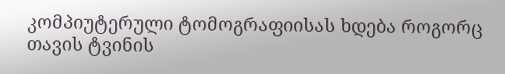კომპიუტერული ტომოგრაფიისას ხდება როგორც თავის ტვინის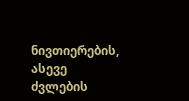ნივთიერების, ასევე ძვლების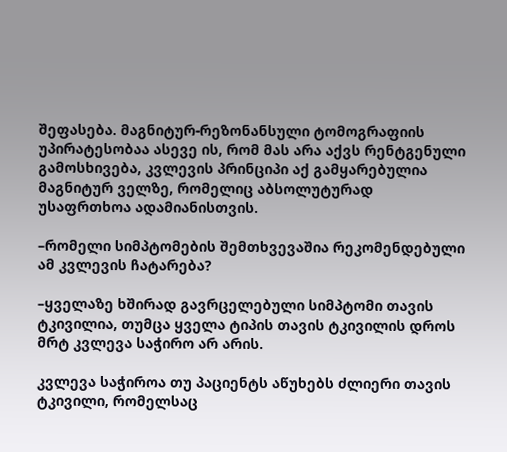შეფასება. მაგნიტურ-რეზონანსული ტომოგრაფიის უპირატესობაა ასევე ის, რომ მას არა აქვს რენტგენული გამოსხივება, კვლევის პრინციპი აქ გამყარებულია მაგნიტურ ველზე, რომელიც აბსოლუტურად უსაფრთხოა ადამიანისთვის.

–რომელი სიმპტომების შემთხვევაშია რეკომენდებული ამ კვლევის ჩატარება?

–ყველაზე ხშირად გავრცელებული სიმპტომი თავის ტკივილია, თუმცა ყველა ტიპის თავის ტკივილის დროს მრტ კვლევა საჭირო არ არის.

კვლევა საჭიროა თუ პაციენტს აწუხებს ძლიერი თავის ტკივილი, რომელსაც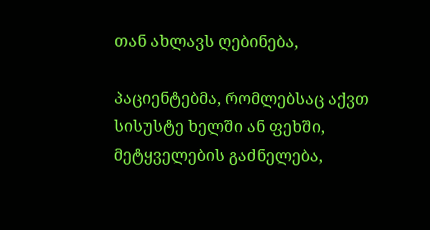თან ახლავს ღებინება,

პაციენტებმა, რომლებსაც აქვთ სისუსტე ხელში ან ფეხში, მეტყველების გაძნელება,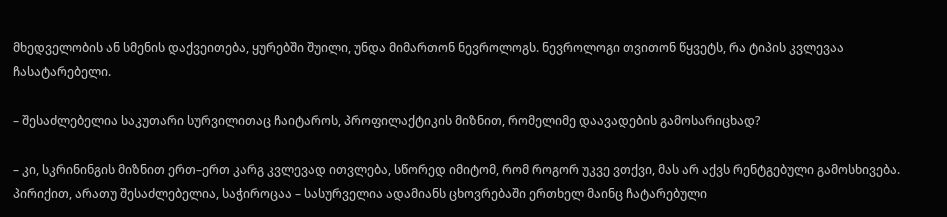მხედველობის ან სმენის დაქვეითება, ყურებში შუილი, უნდა მიმართონ ნევროლოგს. ნევროლოგი თვითონ წყვეტს, რა ტიპის კვლევაა ჩასატარებელი.

– შესაძლებელია საკუთარი სურვილითაც ჩაიტაროს, პროფილაქტიკის მიზნით, რომელიმე დაავადების გამოსარიცხად?

– კი, სკრინინგის მიზნით ერთ–ერთ კარგ კვლევად ითვლება, სწორედ იმიტომ, რომ როგორ უკვე ვთქვი, მას არ აქვს რენტგებული გამოსხივება. პირიქით, არათუ შესაძლებელია, საჭიროცაა – სასურველია ადამიანს ცხოვრებაში ერთხელ მაინც ჩატარებული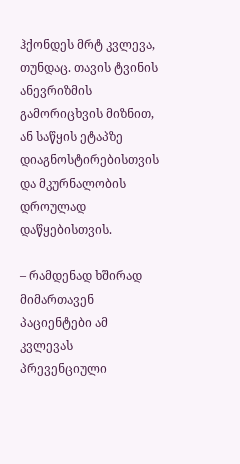ჰქონდეს მრტ კვლევა, თუნდაც. თავის ტვინის ანევრიზმის გამორიცხვის მიზნით, ან საწყის ეტაპზე დიაგნოსტირებისთვის და მკურნალობის დროულად დაწყებისთვის.

– რამდენად ხშირად მიმართავენ პაციენტები ამ კვლევას პრევენციული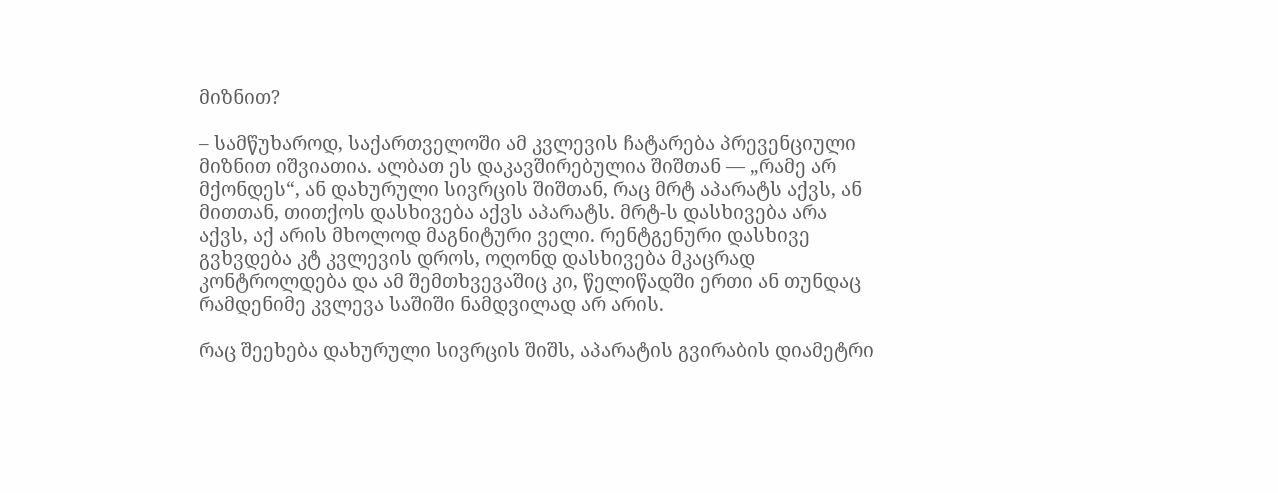მიზნით?

– სამწუხაროდ, საქართველოში ამ კვლევის ჩატარება პრევენციული მიზნით იშვიათია. ალბათ ეს დაკავშირებულია შიშთან — „რამე არ მქონდეს“, ან დახურული სივრცის შიშთან, რაც მრტ აპარატს აქვს, ან მითთან, თითქოს დასხივება აქვს აპარატს. მრტ-ს დასხივება არა აქვს, აქ არის მხოლოდ მაგნიტური ველი. რენტგენური დასხივე გვხვდება კტ კვლევის დროს, ოღონდ დასხივება მკაცრად კონტროლდება და ამ შემთხვევაშიც კი, წელიწადში ერთი ან თუნდაც რამდენიმე კვლევა საშიში ნამდვილად არ არის.

რაც შეეხება დახურული სივრცის შიშს, აპარატის გვირაბის დიამეტრი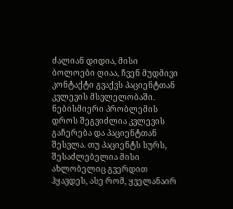ძალიან დიდია, მისი ბოლოები ღიაა, ჩვენ მუდმივი კონტაქტი გვაქვს პაციენტთან კვლევის მსვლელობაში. ნებისმიერი პრობლემის დროს შეგვიძლია კვლევის გაჩერება და პაციენტთან შესვლა. თუ პაციენტს სურს, შესაძლებელია მისი ახლობელიც გვერდით ჰყავდეს, ასე რომ, ყველანაირ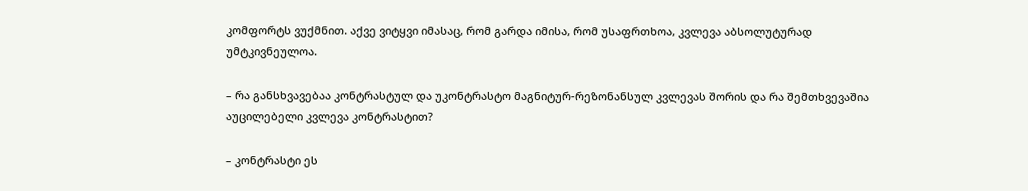კომფორტს ვუქმნით. აქვე ვიტყვი იმასაც, რომ გარდა იმისა, რომ უსაფრთხოა, კვლევა აბსოლუტურად უმტკივნეულოა.

– რა განსხვავებაა კონტრასტულ და უკონტრასტო მაგნიტურ-რეზონანსულ კვლევას შორის და რა შემთხვევაშია აუცილებელი კვლევა კონტრასტით?

– კონტრასტი ეს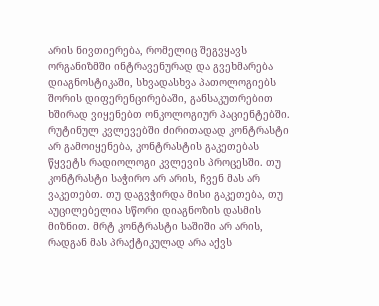არის ნივთიერება, რომელიც შეგვყავს ორგანიზმში ინტრავენურად და გვეხმარება დიაგნოსტიკაში, სხვადასხვა პათოლოგიებს შორის დიფერენცირებაში, განსაკუთრებით ხშირად ვიყენებთ ონკოლოგიურ პაციენტებში. რუტინულ კვლევებში ძირითადად კონტრასტი არ გამოიყენება, კონტრასტის გაკეთებას წყვეტს რადიოლოგი კვლევის პროცესში. თუ კონტრასტი საჭირო არ არის, ჩვენ მას არ ვაკეთებთ. თუ დაგვჭირდა მისი გაკეთება, თუ აუცილებელია სწორი დიაგნოზის დასმის მიზნით. მრტ კონტრასტი საშიში არ არის, რადგან მას პრაქტიკულად არა აქვს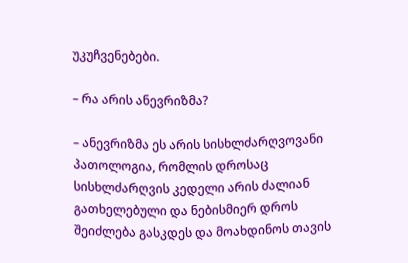უკუჩვენებები.

– რა არის ანევრიზმა?

– ანევრიზმა ეს არის სისხლძარღვოვანი პათოლოგია, რომლის დროსაც სისხლძარღვის კედელი არის ძალიან გათხელებული და ნებისმიერ დროს შეიძლება გასკდეს და მოახდინოს თავის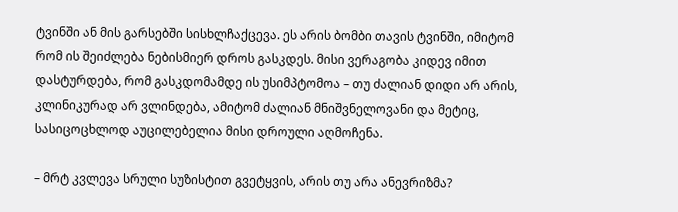ტვინში ან მის გარსებში სისხლჩაქცევა. ეს არის ბომბი თავის ტვინში, იმიტომ რომ ის შეიძლება ნებისმიერ დროს გასკდეს. მისი ვერაგობა კიდევ იმით დასტურდება, რომ გასკდომამდე ის უსიმპტომოა – თუ ძალიან დიდი არ არის, კლინიკურად არ ვლინდება, ამიტომ ძალიან მნიშვნელოვანი და მეტიც, სასიცოცხლოდ აუცილებელია მისი დროული აღმოჩენა.

– მრტ კვლევა სრული სუზისტით გვეტყვის, არის თუ არა ანევრიზმა?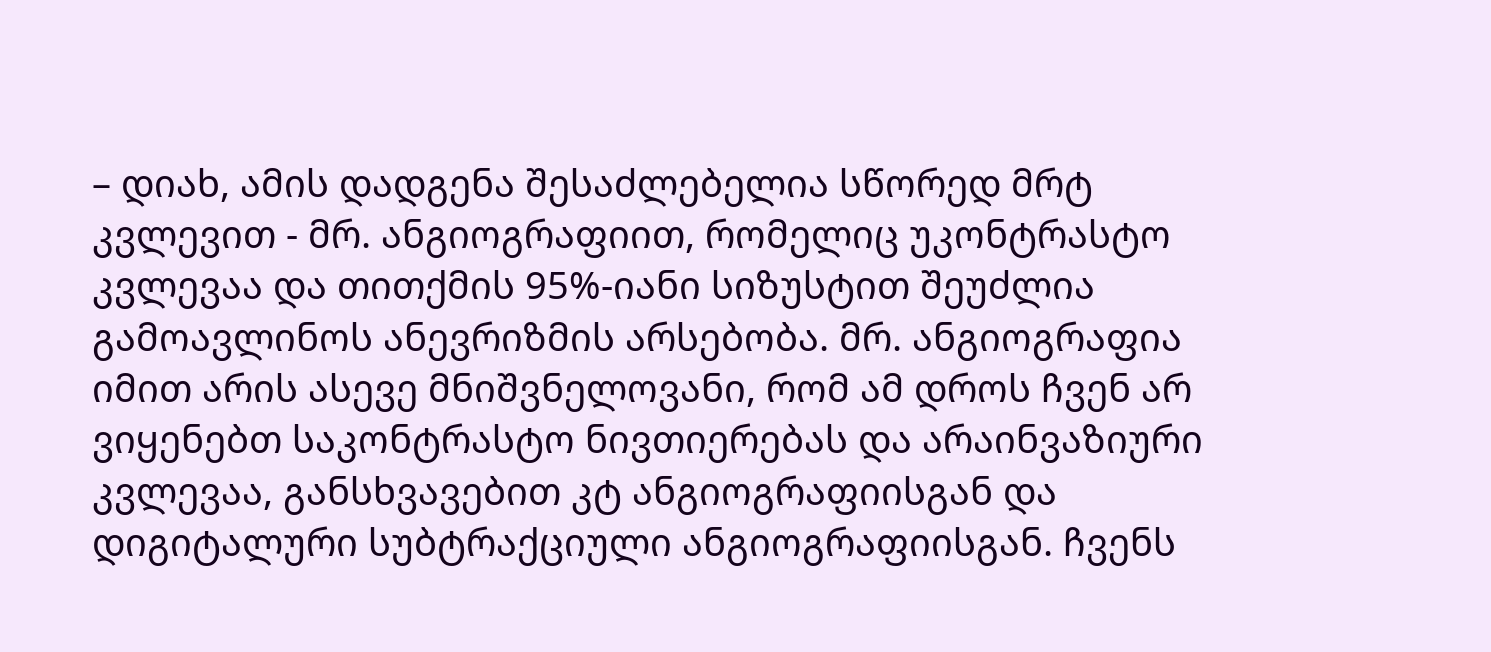– დიახ, ამის დადგენა შესაძლებელია სწორედ მრტ კვლევით - მრ. ანგიოგრაფიით, რომელიც უკონტრასტო კვლევაა და თითქმის 95%-იანი სიზუსტით შეუძლია გამოავლინოს ანევრიზმის არსებობა. მრ. ანგიოგრაფია იმით არის ასევე მნიშვნელოვანი, რომ ამ დროს ჩვენ არ ვიყენებთ საკონტრასტო ნივთიერებას და არაინვაზიური კვლევაა, განსხვავებით კტ ანგიოგრაფიისგან და დიგიტალური სუბტრაქციული ანგიოგრაფიისგან. ჩვენს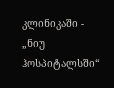კლინიკაში - „ნიუ ჰოსპიტალსში“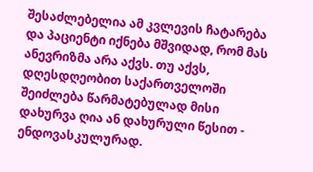შესაძლებელია ამ კვლევის ჩატარება და პაციენტი იქნება მშვიდად, რომ მას ანევრიზმა არა აქვს. თუ აქვს, დღესდღეობით საქართველოში შეიძლება წარმატებულად მისი დახურვა ღია ან დახურული წესით - ენდოვასკულურად.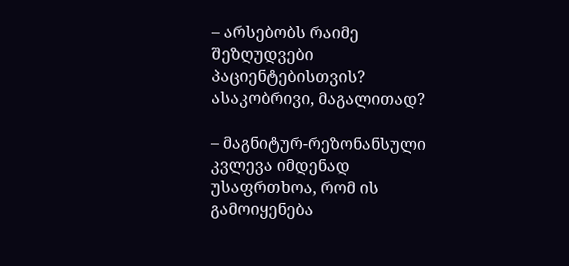– არსებობს რაიმე შეზღუდვები პაციენტებისთვის? ასაკობრივი, მაგალითად?

– მაგნიტურ-რეზონანსული კვლევა იმდენად უსაფრთხოა, რომ ის გამოიყენება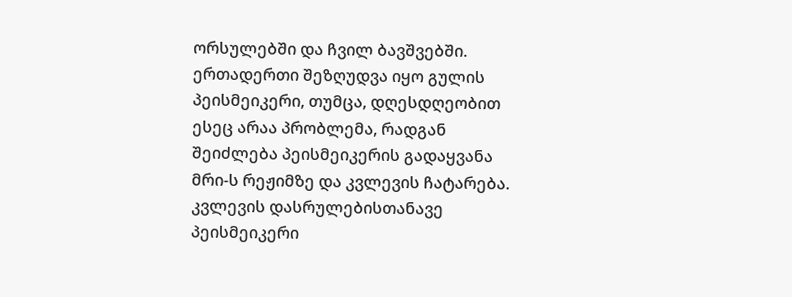ორსულებში და ჩვილ ბავშვებში. ერთადერთი შეზღუდვა იყო გულის პეისმეიკერი, თუმცა, დღესდღეობით ესეც არაა პრობლემა, რადგან შეიძლება პეისმეიკერის გადაყვანა მრი-ს რეჟიმზე და კვლევის ჩატარება. კვლევის დასრულებისთანავე პეისმეიკერი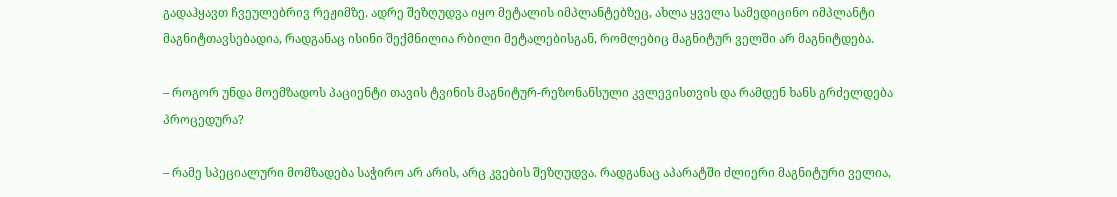გადაჰყავთ ჩვეულებრივ რეჟიმზე. ადრე შეზღუდვა იყო მეტალის იმპლანტებზეც, ახლა ყველა სამედიცინო იმპლანტი მაგნიტთავსებადია, რადგანაც ისინი შექმნილია რბილი მეტალებისგან, რომლებიც მაგნიტურ ველში არ მაგნიტდება.

– როგორ უნდა მოემზადოს პაციენტი თავის ტვინის მაგნიტურ-რეზონანსული კვლევისთვის და რამდენ ხანს გრძელდება პროცედურა?

– რამე სპეციალური მომზადება საჭირო არ არის, არც კვების შეზღუდვა. რადგანაც აპარატში ძლიერი მაგნიტური ველია,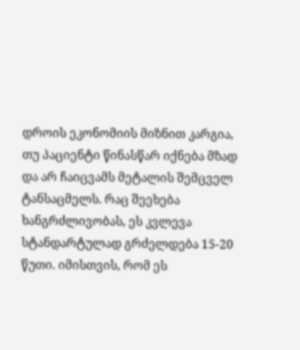დროის ეკონომიის მიზნით კარგია, თუ პაციენტი წინასწარ იქნება მზად და არ ჩაიცვამს მეტალის შემცველ ტანსაცმელს. რაც შეეხება ხანგრძლივობას, ეს კვლევა სტანდარტულად გრძელდება 15-20 წუთი. იმისთვის, რომ ეს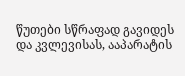წუთები სწრაფად გავიდეს და კვლევისას, ააპარატის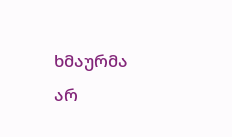ხმაურმა არ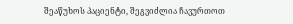შეაწუხოს პაციენტი, შეგვიძლია ჩავურთოთ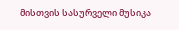მისთვის სასურველი მუსიკა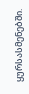ყურსასმენებში.